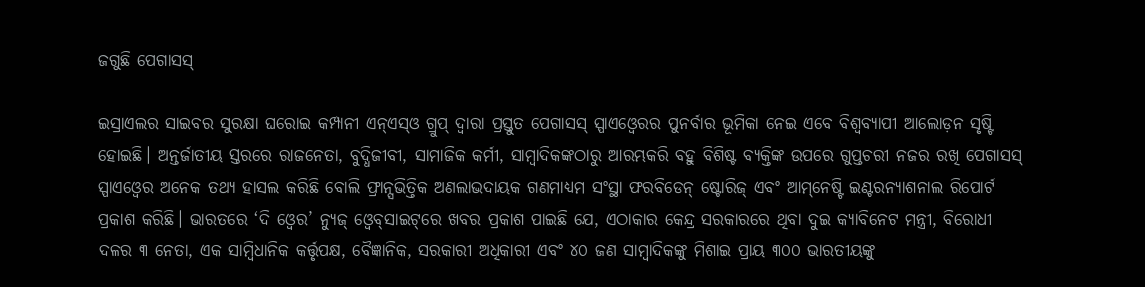ଜଗୁଛି ପେଗାସସ୍‌

ଇସ୍ରାଏଲର ସାଇବର ସୁରକ୍ଷା ଘରୋଇ କମ୍ପାନୀ ଏନ୍‌ଏସ୍‌ଓ ଗ୍ରୁପ୍‌ ଦ୍ୱାରା ପ୍ରସ୍ତୁତ ପେଗାସସ୍‌ ସ୍ପାଏଓ୍ବେରର ପୁନର୍ବାର ଭୂମିକା ନେଇ ଏବେ ବିଶ୍ୱବ୍ୟାପୀ ଆଲୋଡ଼ନ ସୃଷ୍ଟି ହୋଇଛି। ଅନ୍ତର୍ଜାତୀୟ ସ୍ତରରେ ରାଜନେତା, ବୁଦ୍ଧିଜୀବୀ, ସାମାଜିକ କର୍ମୀ, ସାମ୍ବାଦିକଙ୍କଠାରୁ ଆରମ୍ଭକରି ବହୁ ବିଶିଷ୍ଟ ବ୍ୟକ୍ତିଙ୍କ ଉପରେ ଗୁପ୍ତଚରୀ ନଜର ରଖି ପେଗାସସ୍‌ ସ୍ପାଏଓ୍ବେର ଅନେକ ତଥ୍ୟ ହାସଲ କରିଛି ବୋଲି ଫ୍ରାନ୍ସଭିତ୍ତିକ ଅଣଲାଭଦାୟକ ଗଣମାଧ୍ୟମ ସଂସ୍ଥା ଫରବିଡେନ୍‌ ଷ୍ଟୋରିଜ୍‌ ଏବଂ ଆମ୍‌ନେଷ୍ଟି ଇଣ୍ଟରନ୍ୟାଶନାଲ ରିପୋର୍ଟ ପ୍ରକାଶ କରିଛି। ଭାରତରେ ‘ଦି ଓ୍ବେର’ ନ୍ୟୁଜ୍‌ ଓ୍ବେବ୍‌ସାଇଟ୍‌ରେ ଖବର ପ୍ରକାଶ ପାଇଛି ଯେ, ଏଠାକାର କେନ୍ଦ୍ର ସରକାରରେ ଥିବା ଦୁଇ କ୍ୟାବିନେଟ ମନ୍ତ୍ରୀ, ବିରୋଧୀ ଦଳର ୩ ନେତା, ଏକ ସାମ୍ବିଧାନିକ କର୍ତ୍ତୃପକ୍ଷ, ବୈଜ୍ଞାନିକ, ସରକାରୀ ଅଧିକାରୀ ଏବଂ ୪୦ ଜଣ ସାମ୍ବାଦିକଙ୍କୁ ମିଶାଇ ପ୍ରାୟ ୩୦୦ ଭାରତୀୟଙ୍କୁ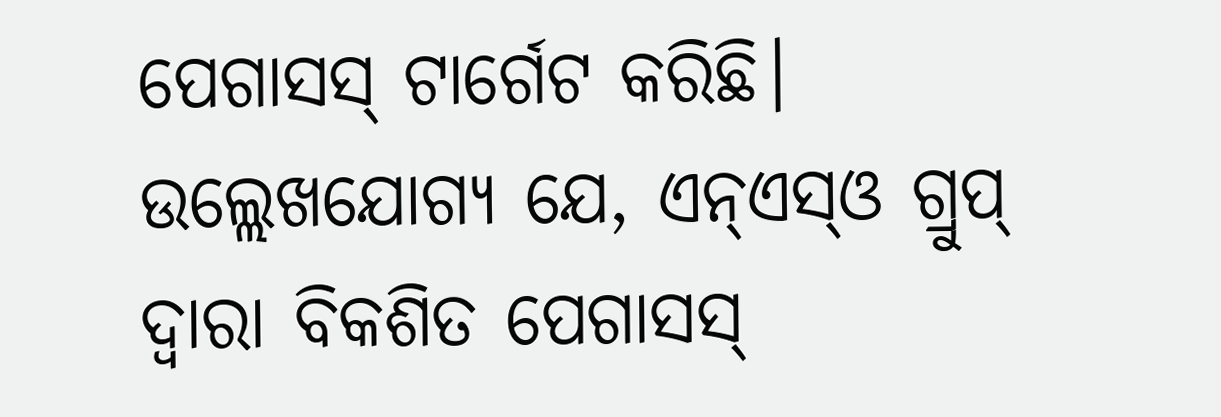ପେଗାସସ୍‌ ଟାର୍ଗେଟ କରିଛି। ଉଲ୍ଲେଖଯୋଗ୍ୟ ଯେ, ଏନ୍‌ଏସ୍‌ଓ ଗ୍ରୁପ୍‌ ଦ୍ୱାରା ବିକଶିତ ପେଗାସସ୍‌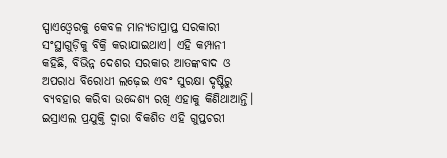ସ୍ପାଏଓ୍ବେରକୁ କେବଳ ମାନ୍ୟତାପ୍ରାପ୍ତ ସରକାରୀ ସଂସ୍ଥାଗୁଡ଼ିକୁ ବିକ୍ରି କରାଯାଇଥାଏ। ଏହି କମ୍ପାନୀ କହିଛି, ବିଭିନ୍ନ ଦେଶର ସରକାର ଆତଙ୍କବାଦ ଓ ଅପରାଧ ବିରୋଧୀ ଲଢ଼େଇ ଏବଂ ସୁରକ୍ଷା ଦୃଷ୍ଟିରୁ ବ୍ୟବହାର କରିବା ଉଦ୍ଦେଶ୍ୟ ରଖି ଏହାକୁ କିଣିଥାଆନ୍ତି। ଇସ୍ରାଏଲ ପ୍ରଯୁକ୍ତି ଦ୍ୱାରା ବିକଶିତ ଏହି ଗୁପ୍ତଚରୀ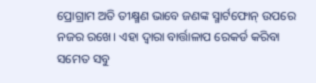ପ୍ରୋଗ୍ରାମ ଅତି ତୀକ୍ଷ୍ମଣ ଭାବେ ଜଣଙ୍କ ସ୍ମାର୍ଟଫୋନ୍‌ ଉପରେ ନଜର ରଖେ। ଏହା ଦ୍ୱାରା ବାର୍ତ୍ତାଳାପ ରେକର୍ଡ କରିବା ସମେତ ସବୁ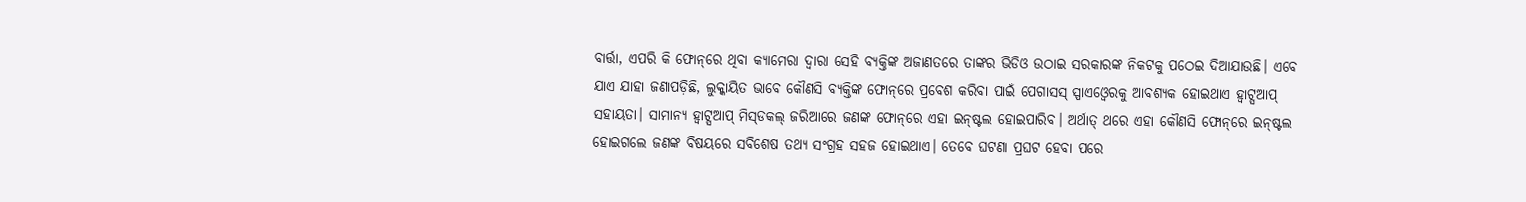ବାର୍ତ୍ତା, ଏପରି କି ଫୋନ୍‌ରେ ଥିବା କ୍ୟାମେରା ଦ୍ୱାରା ସେହି ବ୍ୟକ୍ତିଙ୍କ ଅଜାଣତରେ ତାଙ୍କର ଭିଡିଓ ଉଠାଇ ସରକାରଙ୍କ ନିକଟକୁ ପଠେଇ ଦିଆଯାଉଛି। ଏବେ ଯାଏ ଯାହା ଜଣାପଡ଼ିଛି, ଲୁକ୍କାୟିତ ଭାବେ କୌଣସି ବ୍ୟକ୍ତିଙ୍କ ଫୋନ୍‌ରେ ପ୍ରବେଶ କରିବା ପାଇଁ ପେଗାସସ୍‌ ସ୍ପାଏଓ୍ବେରକୁ ଆବଶ୍ୟକ ହୋଇଥାଏ ହ୍ବାଟ୍ସଆପ୍‌ ସହାୟତା। ସାମାନ୍ୟ ହ୍ବାଟ୍ସଆପ୍‌ ମିସ୍‌ଡକଲ୍‌ ଜରିଆରେ ଜଣଙ୍କ ଫୋନ୍‌ରେ ଏହା ଇନ୍‌ଷ୍ଟଲ ହୋଇପାରିବ। ଅର୍ଥାତ୍‌ ଥରେ ଏହା କୌଣସି ଫୋନ୍‌ରେ ଇନ୍‌ଷ୍ଟଲ ହୋଇଗଲେ ଜଣଙ୍କ ବିଷୟରେ ସବିଶେଷ ତଥ୍ୟ ସଂଗ୍ରହ ସହଜ ହୋଇଥାଏ। ତେବେ ଘଟଣା ପ୍ରଘଟ ହେବା ପରେ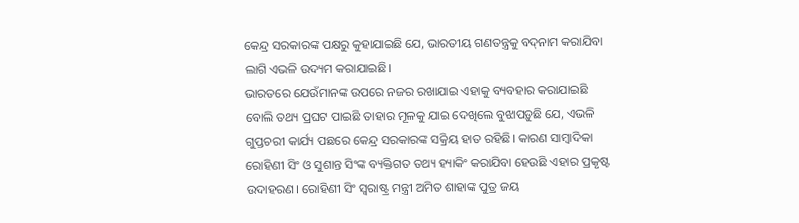କେନ୍ଦ୍ର ସରକାରଙ୍କ ପକ୍ଷରୁ କୁହାଯାଇଛି ଯେ, ଭାରତୀୟ ଗଣତନ୍ତ୍ରକୁ ବଦ୍‌ନାମ କରାଯିବା ଲାଗି ଏଭଳି ଉଦ୍ୟମ କରାଯାଇଛି।
ଭାରତରେ ଯେଉଁମାନଙ୍କ ଉପରେ ନଜର ରଖାଯାଇ ଏହାକୁ ବ୍ୟବହାର କରାଯାଇଛି ବୋଲି ତଥ୍ୟ ପ୍ରଘଟ ପାଇଛି ତାହାର ମୂଳକୁ ଯାଇ ଦେଖିଲେ ବୁଝାପଡ଼ୁଛି ଯେ, ଏଭଳି ଗୁପ୍ତଚରୀ କାର୍ଯ୍ୟ ପଛରେ କେନ୍ଦ୍ର ସରକାରଙ୍କ ସକ୍ରିୟ ହାତ ରହିଛି। କାରଣ ସାମ୍ବାଦିକା ରୋହିଣୀ ସିଂ ଓ ସୁଶାନ୍ତ ସିଂଙ୍କ ବ୍ୟକ୍ତିଗତ ତଥ୍ୟ ହ୍ୟାକିଂ କରାଯିବା ହେଉଛି ଏହାର ପ୍ରକୃଷ୍ଟ ଉଦାହରଣ। ରୋହିଣୀ ସିଂ ସ୍ବରାଷ୍ଟ୍ର ମନ୍ତ୍ରୀ ଅମିତ ଶାହାଙ୍କ ପୁତ୍ର ଜୟ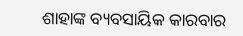ଶାହାଙ୍କ ବ୍ୟବସାୟିକ କାରବାର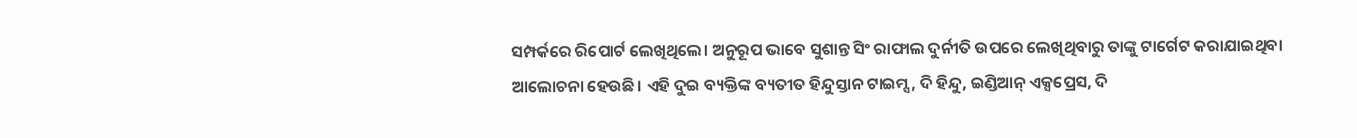ସମ୍ପର୍କରେ ରିପୋର୍ଟ ଲେଖିଥିଲେ। ଅନୁରୂପ ଭାବେ ସୁଶାନ୍ତ ସିଂ ରାଫାଲ ଦୁର୍ନୀତି ଉପରେ ଲେଖିଥିବାରୁ ତାଙ୍କୁ ଟାର୍ଗେଟ କରାଯାଇଥିବା ଆଲୋଚନା ହେଉଛି। ଏହି ଦୁଇ ବ୍ୟକ୍ତିଙ୍କ ବ୍ୟତୀତ ହିନ୍ଦୁସ୍ତାନ ଟାଇମ୍ସ, ଦି ହିନ୍ଦୁ, ଇଣ୍ଡିଆନ୍‌ ଏକ୍ସପ୍ରେସ, ଦି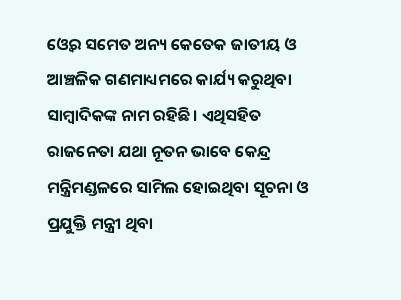ଓ୍ବେର ସମେତ ଅନ୍ୟ କେତେକ ଜାତୀୟ ଓ ଆଞ୍ଚଳିକ ଗଣମାଧ୍ୟମରେ କାର୍ଯ୍ୟ କରୁଥିବା ସାମ୍ବାଦିକଙ୍କ ନାମ ରହିଛି। ଏଥିସହିତ ରାଜନେତା ଯଥା ନୂତନ ଭାବେ କେନ୍ଦ୍ର ମନ୍ତ୍ରିମଣ୍ଡଳରେ ସାମିଲ ହୋଇଥିବା ସୂଚନା ଓ ପ୍ରଯୁକ୍ତି ମନ୍ତ୍ରୀ ଥିବା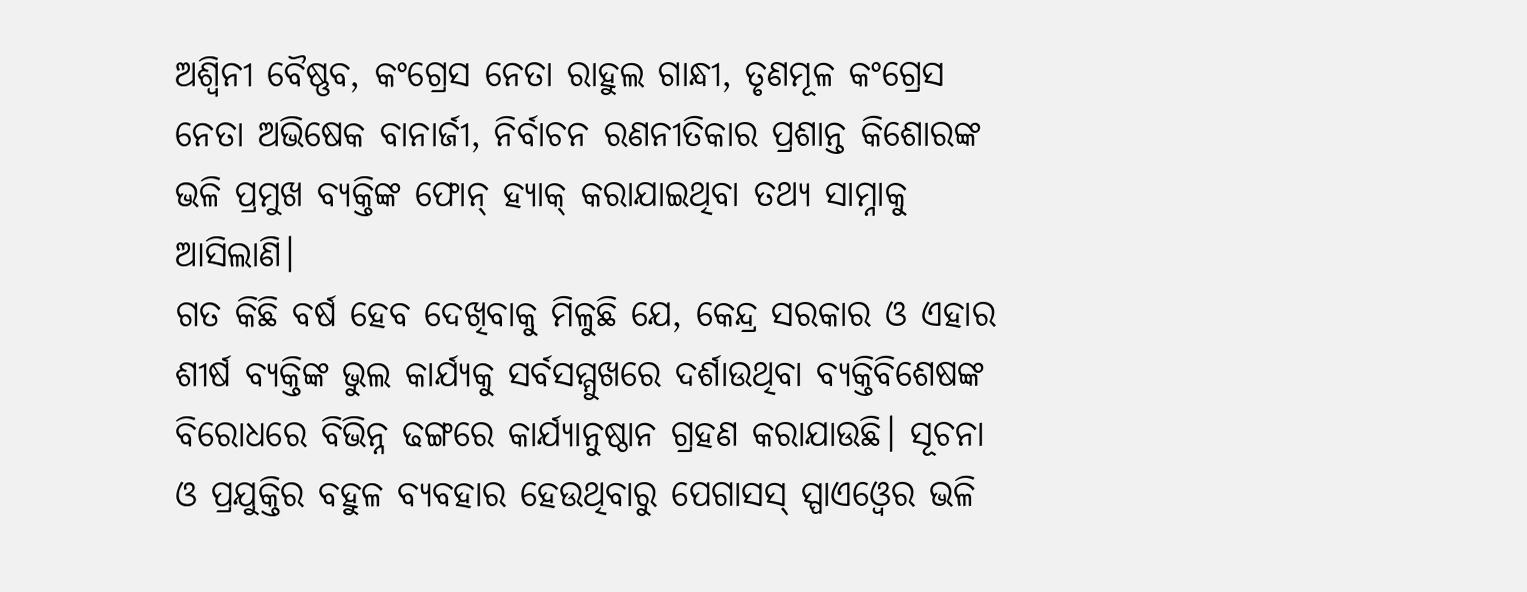ଅଶ୍ୱିନୀ ବୈଷ୍ଣବ, କଂଗ୍ରେସ ନେତା ରାହୁଲ ଗାନ୍ଧୀ, ତୃଣମୂଳ କଂଗ୍ରେସ ନେତା ଅଭିଷେକ ବାନାର୍ଜୀ, ନିର୍ବାଚନ ରଣନୀତିକାର ପ୍ରଶାନ୍ତ କିଶୋରଙ୍କ ଭଳି ପ୍ରମୁଖ ବ୍ୟକ୍ତିଙ୍କ ଫୋନ୍‌ ହ୍ୟାକ୍‌ କରାଯାଇଥିବା ତଥ୍ୟ ସାମ୍ନାକୁ ଆସିଲାଣି।
ଗତ କିଛି ବର୍ଷ ହେବ ଦେଖିବାକୁ ମିଳୁଛି ଯେ, କେନ୍ଦ୍ର ସରକାର ଓ ଏହାର ଶୀର୍ଷ ବ୍ୟକ୍ତିଙ୍କ ଭୁଲ କାର୍ଯ୍ୟକୁ ସର୍ବସମ୍ମୁଖରେ ଦର୍ଶାଉଥିବା ବ୍ୟକ୍ତିବିଶେଷଙ୍କ ବିରୋଧରେ ବିଭିନ୍ନ ଢଙ୍ଗରେ କାର୍ଯ୍ୟାନୁଷ୍ଠାନ ଗ୍ରହଣ କରାଯାଉଛି। ସୂଚନା ଓ ପ୍ରଯୁକ୍ତିର ବହୁଳ ବ୍ୟବହାର ହେଉଥିବାରୁ ପେଗାସସ୍‌ ସ୍ପାଏଓ୍ବେର ଭଳି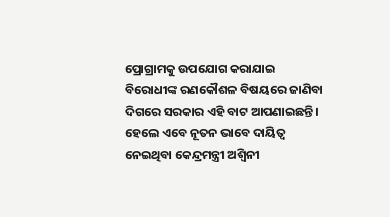ପ୍ରୋଗ୍ରାମକୁ ଉପଯୋଗ କରାଯାଇ ବିରୋଧୀଙ୍କ ରଣକୌଶଳ ବିଷୟରେ ଜାଣିବା ଦିଗରେ ସରକାର ଏହି ବାଟ ଆପଣାଇଛନ୍ତି। ହେଲେ ଏବେ ନୂତନ ଭାବେ ଦାୟିତ୍ୱ ନେଇଥିବା କେନ୍ଦ୍ରମନ୍ତ୍ରୀ ଅଶ୍ୱିନୀ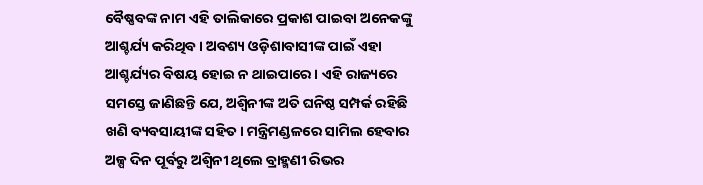ବୈଷ୍ଣବଙ୍କ ନାମ ଏହି ତାଲିକାରେ ପ୍ରକାଶ ପାଇବା ଅନେକଙ୍କୁ ଆଶ୍ଚର୍ଯ୍ୟ କରିଥିବ। ଅବଶ୍ୟ ଓଡ଼ିଶାବାସୀଙ୍କ ପାଇଁ ଏହା ଆଶ୍ଚର୍ଯ୍ୟର ବିଷୟ ହୋଇ ନ ଥାଇପାରେ। ଏହି ରାଜ୍ୟରେ ସମସ୍ତେ ଜାଣିଛନ୍ତି ଯେ, ଅଶ୍ୱିନୀଙ୍କ ଅତି ଘନିଷ୍ଠ ସମ୍ପର୍କ ରହିଛି ଖଣି ବ୍ୟବସାୟୀଙ୍କ ସହିତ। ମନ୍ତ୍ରିମଣ୍ଡଳରେ ସାମିଲ ହେବାର ଅଳ୍ପ ଦିନ ପୂର୍ବରୁ ଅଶ୍ୱିନୀ ଥିଲେ ବ୍ରାହ୍ମଣୀ ରିଭର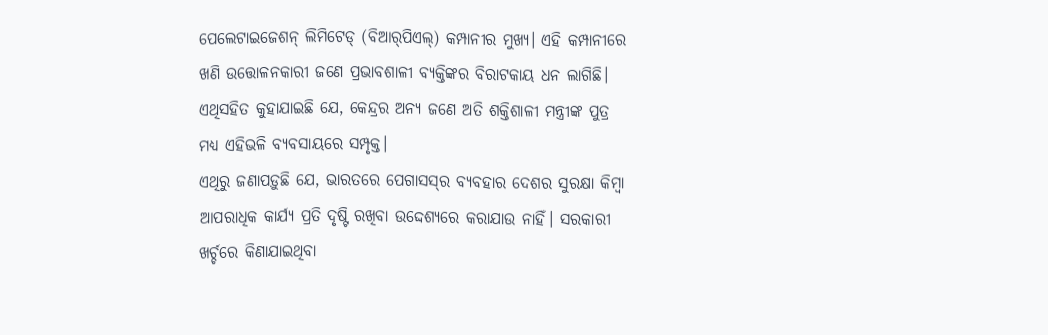ପେଲେଟାଇଜେଶନ୍‌ ଲିମିଟେଡ୍‌ (ବିଆର୍‌ପିଏଲ୍‌) କମ୍ପାନୀର ମୁଖ୍ୟ। ଏହି କମ୍ପାନୀରେ ଖଣି ଉତ୍ତୋଳନକାରୀ ଜଣେ ପ୍ରଭାବଶାଳୀ ବ୍ୟକ୍ତିଙ୍କର ବିରାଟକାୟ ଧନ ଲାଗିଛି। ଏଥିସହିତ କୁହାଯାଇଛି ଯେ, କେନ୍ଦ୍ରର ଅନ୍ୟ ଜଣେ ଅତି ଶକ୍ତିଶାଳୀ ମନ୍ତ୍ରୀଙ୍କ ପୁତ୍ର ମଧ୍ୟ ଏହିଭଳି ବ୍ୟବସାୟରେ ସମ୍ପୃକ୍ତ।
ଏଥିରୁ ଜଣାପଡ଼ୁଛି ଯେ, ଭାରତରେ ପେଗାସସ୍‌ର ବ୍ୟବହାର ଦେଶର ସୁରକ୍ଷା କିମ୍ବା ଆପରାଧିକ କାର୍ଯ୍ୟ ପ୍ରତି ଦୃଷ୍ଟି ରଖିବା ଉଦ୍ଦେଶ୍ୟରେ କରାଯାଉ ନାହିଁ। ସରକାରୀ ଖର୍ଚ୍ଚରେ କିଣାଯାଇଥିବା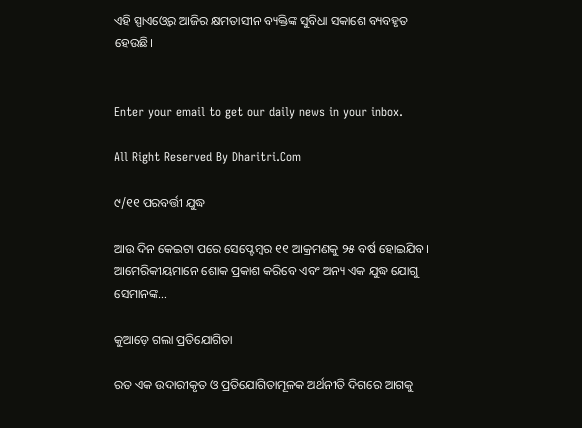ଏହି ସ୍ପାଏଓ୍ବେର ଆଜିର କ୍ଷମତାସୀନ ବ୍ୟକ୍ତିଙ୍କ ସୁବିଧା ସକାଶେ ବ୍ୟବହୃତ ହେଉଛି।


Enter your email to get our daily news in your inbox.

All Right Reserved By Dharitri.Com

୯/୧୧ ପରବର୍ତ୍ତୀ ଯୁଦ୍ଧ

ଆଉ ଦିନ କେଇଟା ପରେ ସେପ୍ଟେମ୍ୱର ୧୧ ଆକ୍ରମଣକୁ ୨୫ ବର୍ଷ ହୋଇଯିବ। ଆମେରିକୀୟମାନେ ଶୋକ ପ୍ରକାଶ କରିବେ ଏବଂ ଅନ୍ୟ ଏକ ଯୁଦ୍ଧ ଯୋଗୁ ସେମାନଙ୍କ…

କୁଆଡ଼େ ଗଲା ପ୍ରତିଯୋଗିତା

ରତ ଏକ ଉଦାରୀକୃତ ଓ ପ୍ରତିଯୋଗିତାମୂଳକ ଅର୍ଥନୀତି ଦିଗରେ ଆଗକୁ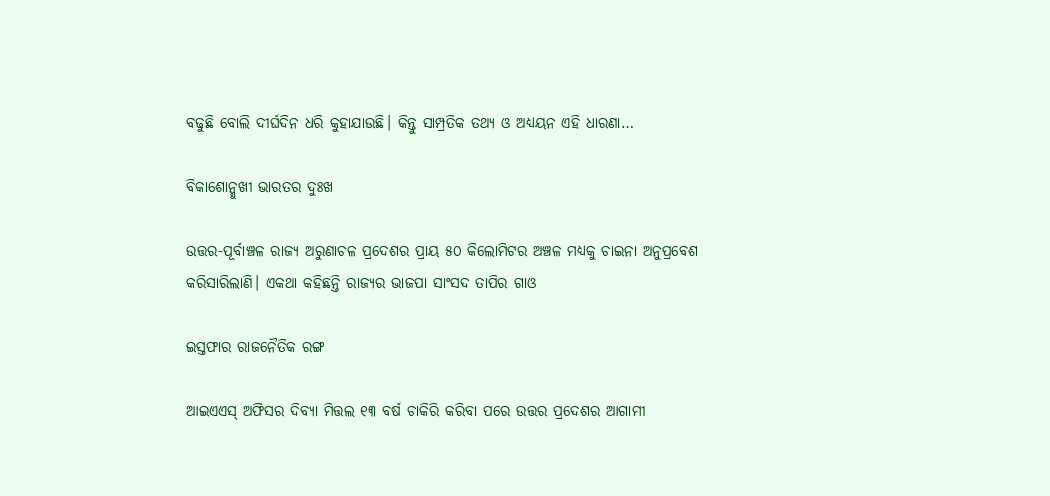ବଢୁଛି ବୋଲି ଦୀର୍ଘଦିନ ଧରି କୁହାଯାଉଛି। କିନ୍ତୁ ସାମ୍ପ୍ରତିକ ତଥ୍ୟ ଓ ଅଧ୍ୟୟନ ଏହି ଧାରଣା…

ବିକାଶୋନ୍ମୁଖୀ ଭାରତର ଦୁଃଖ

ଉତ୍ତର-ପୂର୍ବାଞ୍ଚଳ ରାଜ୍ୟ ଅରୁଣାଚଳ ପ୍ରଦେଶର ପ୍ରାୟ ୫୦ କିଲୋମିଟର ଅଞ୍ଚଳ ମଧ୍ୟକୁ ଚାଇନା ଅନୁପ୍ରବେଶ କରିସାରିଲାଣି। ଏକଥା କହିଛନ୍ତି ରାଜ୍ୟର ଭାଜପା ସାଂସଦ ତାପିର ଗାଓ

ଇସ୍ତଫାର ରାଜନୈତିକ ରଙ୍ଗ

ଆଇଏଏସ୍‌ ଅଫିସର ଦିବ୍ୟା ମିତ୍ତଲ ୧୩ ବର୍ଷ ଚାକିରି କରିବା ପରେ ଉତ୍ତର ପ୍ରଦେଶର ଆଗାମୀ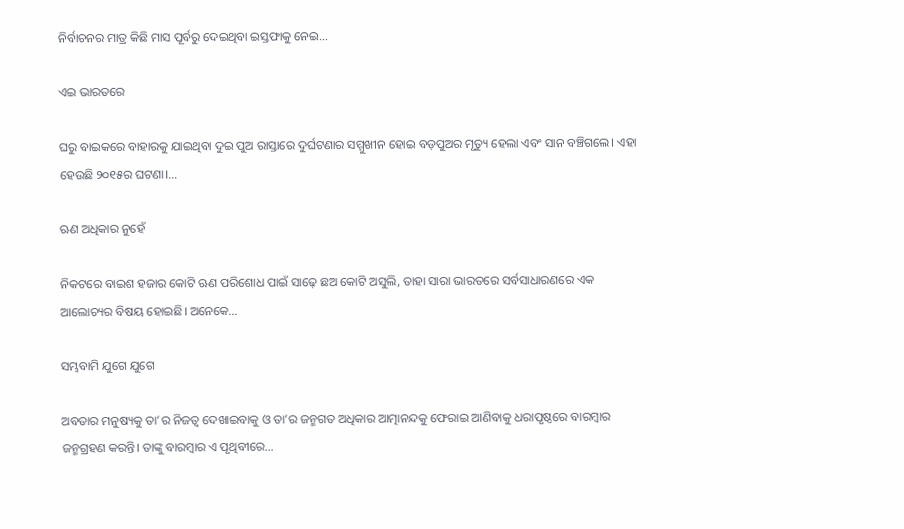ନିର୍ବାଚନର ମାତ୍ର କିଛି ମାସ ପୂର୍ବରୁ ଦେଇଥିବା ଇସ୍ତଫାକୁ ନେଇ…

ଏଇ ଭାରତରେ

ଘରୁ ବାଇକରେ ବାହାରକୁ ଯାଇଥିବା ଦୁଇ ପୁଅ ରାସ୍ତାରେ ଦୁର୍ଘଟଣାର ସମ୍ମୁଖୀନ ହୋଇ ବଡ଼ପୁଅର ମୃତ୍ୟୁ ହେଲା ଏବଂ ସାନ ବଞ୍ଚିଗଲେ। ଏହା ହେଉଛି ୨୦୧୫ର ଘଟଣା।…

ଋଣ ଅଧିକାର ନୁହେଁ

ନିକଟରେ ବାଇଶ ହଜାର କୋଟି ଋଣ ପରିଶୋଧ ପାଇଁ ସାଢ଼େ ଛଅ କୋଟି ଅସୁଲି, ତାହା ସାରା ଭାରତରେ ସର୍ବସାଧାରଣରେ ଏକ ଆଲୋଚ୍ୟର ବିଷୟ ହୋଇଛି। ଅନେକେ…

ସମ୍ଭବାମି ଯୁଗେ ଯୁଗେ

ଅବତାର ମନୁଷ୍ୟକୁ ତା’ର ନିଜତ୍ୱ ଦେଖାଇବାକୁ ଓ ତା’ର ଜନ୍ମଗତ ଅଧିକାର ଆତ୍ମାନନ୍ଦକୁ ଫେରାଇ ଆଣିବାକୁ ଧରାପୃଷ୍ଠରେ ବାରମ୍ବାର ଜନ୍ମଗ୍ରହଣ କରନ୍ତି। ତାଙ୍କୁ ବାରମ୍ବାର ଏ ପୃଥିବୀରେ…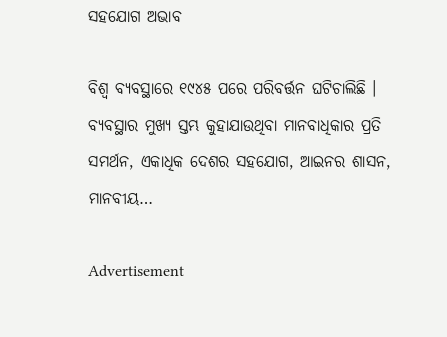ସହଯୋଗ ଅଭାବ

ବିଶ୍ୱ ବ୍ୟବସ୍ଥାରେ ୧୯୪୫ ପରେ ପରିବର୍ତ୍ତନ ଘଟିଚାଲିଛି । ବ୍ୟବସ୍ଥାର ମୁଖ୍ୟ ସ୍ତମ୍ଭ କୁହାଯାଉଥିବା ମାନବାଧିକାର ପ୍ରତି ସମର୍ଥନ, ଏକାଧିକ ଦେଶର ସହଯୋଗ, ଆଇନର ଶାସନ, ମାନବୀୟ…

Advertisement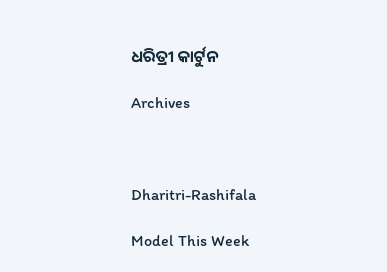ଧରିତ୍ରୀ କାର୍ଟୁନ

Archives



Dharitri-Rashifala

Model This Week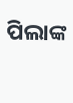ପିଲାଙ୍କ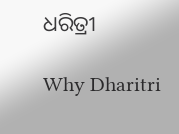ଧରିତ୍ରୀ

Why Dharitri